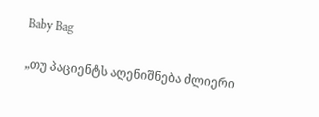Baby Bag

„თუ პაციენტს აღენიშნება ძლიერი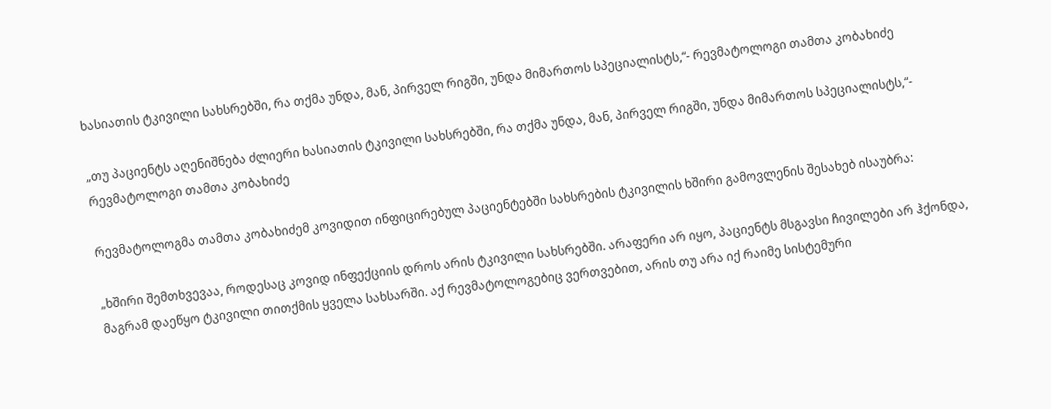ხასიათის ტკივილი სახსრებში, რა თქმა უნდა, მან, პირველ რიგში, უნდა მიმართოს სპეციალისტს,“- რევმატოლოგი თამთა კობახიძე

„თუ პაციენტს აღენიშნება ძლიერი ხასიათის ტკივილი სახსრებში, რა თქმა უნდა, მან, პირველ რიგში, უნდა მიმართოს სპეციალისტს,“- რევმატოლოგი თამთა კობახიძე

რევმატოლოგმა თამთა კობახიძემ კოვიდით ინფიცირებულ პაციენტებში სახსრების ტკივილის ხშირი გამოვლენის შესახებ ისაუბრა:

„ხშირი შემთხვევაა, როდესაც კოვიდ ინფექციის დროს არის ტკივილი სახსრებში. არაფერი არ იყო, პაციენტს მსგავსი ჩივილები არ ჰქონდა, მაგრამ დაეწყო ტკივილი თითქმის ყველა სახსარში. აქ რევმატოლოგებიც ვერთვებით, არის თუ არა იქ რაიმე სისტემური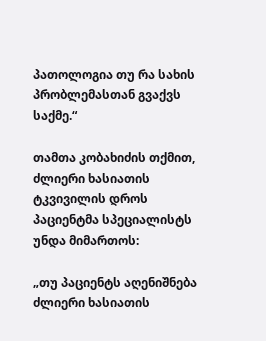პათოლოგია თუ რა სახის პრობლემასთან გვაქვს საქმე.“

თამთა კობახიძის თქმით, ძლიერი ხასიათის ტკვივილის დროს პაციენტმა სპეციალისტს უნდა მიმართოს:

„თუ პაციენტს აღენიშნება ძლიერი ხასიათის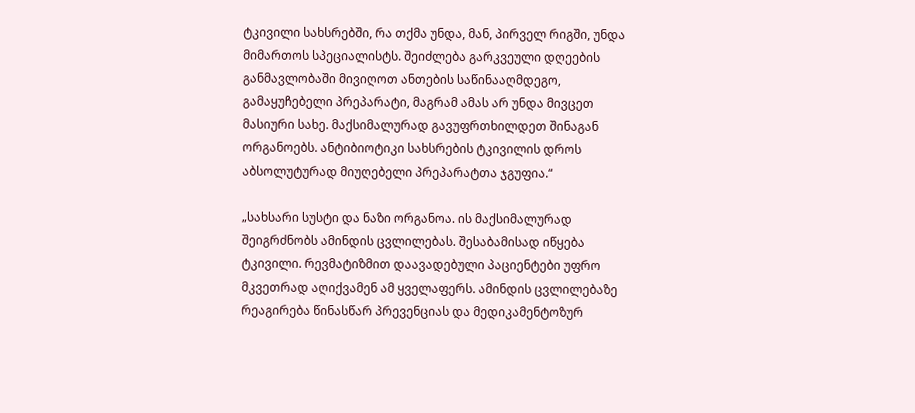ტკივილი სახსრებში, რა თქმა უნდა, მან, პირველ რიგში, უნდა მიმართოს სპეციალისტს. შეიძლება გარკვეული დღეების განმავლობაში მივიღოთ ანთების საწინააღმდეგო, გამაყუჩებელი პრეპარატი, მაგრამ ამას არ უნდა მივცეთ მასიური სახე. მაქსიმალურად გავუფრთხილდეთ შინაგან ორგანოებს. ანტიბიოტიკი სახსრების ტკივილის დროს აბსოლუტურად მიუღებელი პრეპარატთა ჯგუფია.“

„სახსარი სუსტი და ნაზი ორგანოა. ის მაქსიმალურად შეიგრძნობს ამინდის ცვლილებას. შესაბამისად იწყება ტკივილი. რევმატიზმით დაავადებული პაციენტები უფრო მკვეთრად აღიქვამენ ამ ყველაფერს. ამინდის ცვლილებაზე რეაგირება წინასწარ პრევენციას და მედიკამენტოზურ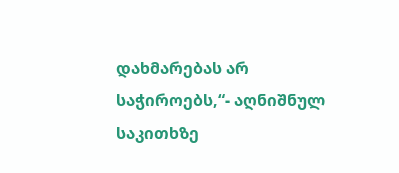დახმარებას არ საჭიროებს,“- აღნიშნულ საკითხზე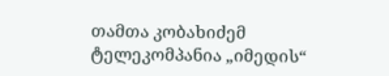თამთა კობახიძემ ტელეკომპანია „იმედის“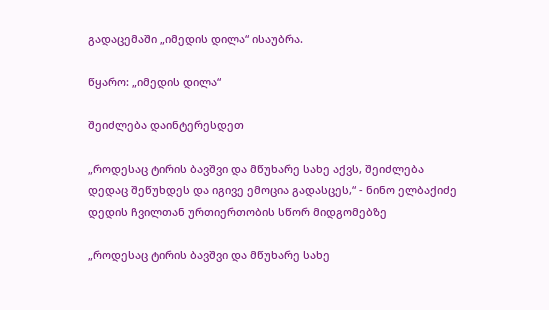გადაცემაში „იმედის დილა“ ისაუბრა.

წყარო: „იმედის დილა“

შეიძლება დაინტერესდეთ

„როდესაც ტირის ბავშვი და მწუხარე სახე აქვს, შეიძლება დედაც შეწუხდეს და იგივე ემოცია გადასცეს,“ - ნინო ელბაქიძე დედის ჩვილთან ურთიერთობის სწორ მიდგომებზე

„როდესაც ტირის ბავშვი და მწუხარე სახე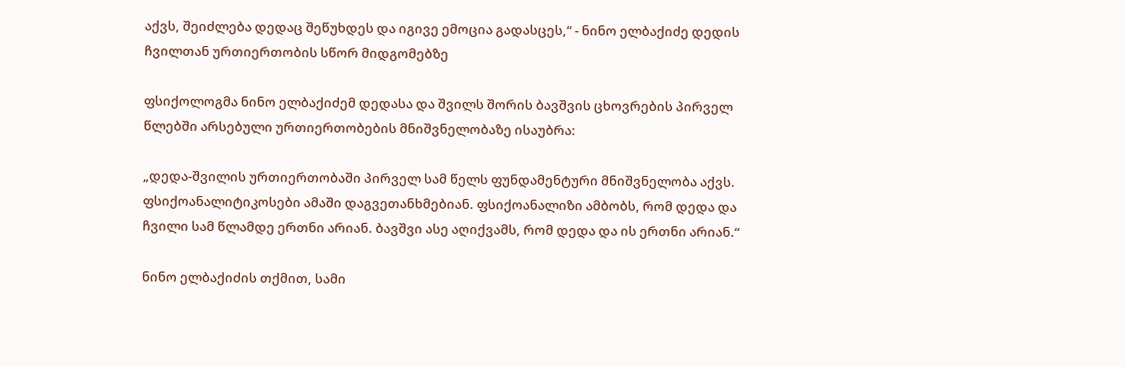აქვს, შეიძლება დედაც შეწუხდეს და იგივე ემოცია გადასცეს,“ - ნინო ელბაქიძე დედის ჩვილთან ურთიერთობის სწორ მიდგომებზე

ფსიქოლოგმა ნინო ელბაქიძემ დედასა და შვილს შორის ბავშვის ცხოვრების პირველ წლებში არსებული ურთიერთობების მნიშვნელობაზე ისაუბრა:

„დედა-შვილის ურთიერთობაში პირველ სამ წელს ფუნდამენტური მნიშვნელობა აქვს. ფსიქოანალიტიკოსები ამაში დაგვეთანხმებიან. ფსიქოანალიზი ამბობს, რომ დედა და ჩვილი სამ წლამდე ერთნი არიან. ბავშვი ასე აღიქვამს, რომ დედა და ის ერთნი არიან.“

ნინო ელბაქიძის თქმით, სამი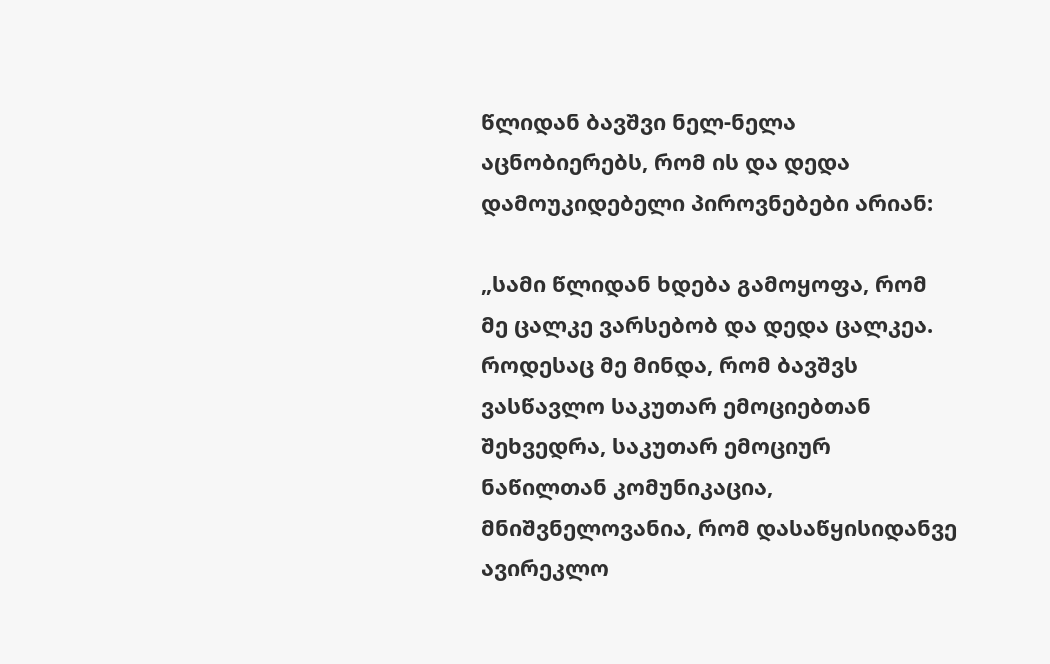წლიდან ბავშვი ნელ-ნელა აცნობიერებს, რომ ის და დედა დამოუკიდებელი პიროვნებები არიან:

„სამი წლიდან ხდება გამოყოფა, რომ მე ცალკე ვარსებობ და დედა ცალკეა. როდესაც მე მინდა, რომ ბავშვს ვასწავლო საკუთარ ემოციებთან შეხვედრა, საკუთარ ემოციურ ნაწილთან კომუნიკაცია, მნიშვნელოვანია, რომ დასაწყისიდანვე ავირეკლო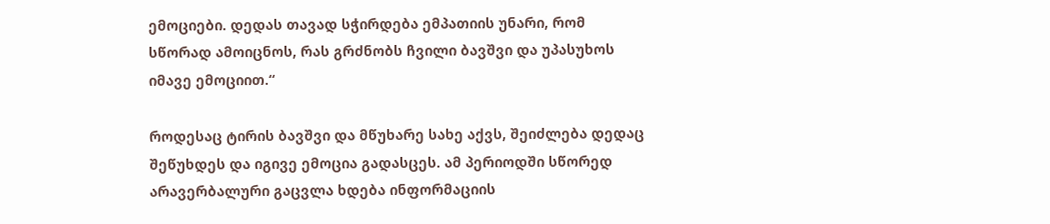ემოციები. დედას თავად სჭირდება ემპათიის უნარი, რომ სწორად ამოიცნოს, რას გრძნობს ჩვილი ბავშვი და უპასუხოს იმავე ემოციით.“

როდესაც ტირის ბავშვი და მწუხარე სახე აქვს, შეიძლება დედაც შეწუხდეს და იგივე ემოცია გადასცეს. ამ პერიოდში სწორედ არავერბალური გაცვლა ხდება ინფორმაციის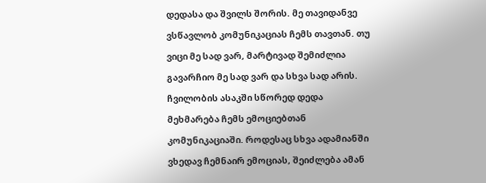დედასა და შვილს შორის. მე თავიდანვე ვსწავლობ კომუნიკაციას ჩემს თავთან. თუ ვიცი მე სად ვარ, მარტივად შემიძლია გავარჩიო მე სად ვარ და სხვა სად არის. ჩვილობის ასაკში სწორედ დედა მეხმარება ჩემს ემოციებთან კომუნიკაციაში. როდესაც სხვა ადამიანში ვხედავ ჩემნაირ ემოციას, შეიძლება ამან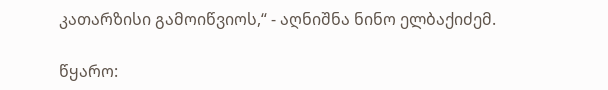კათარზისი გამოიწვიოს,“ - აღნიშნა ნინო ელბაქიძემ.

წყარო: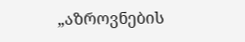„აზროვნების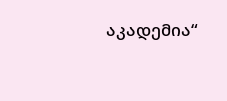აკადემია“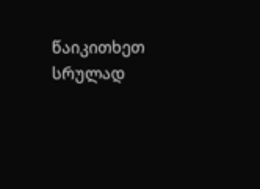წაიკითხეთ სრულად